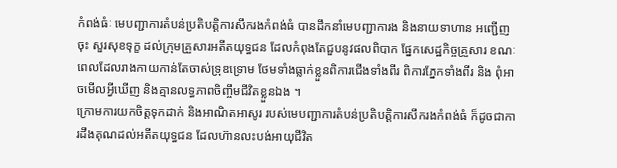កំពង់ធំៈ មេបញ្ជាការតំបន់ប្រតិបត្តិការសឹករងកំពង់ធំ បានដឹកនាំមេបញ្ជាការង និងនាយទាហាន អញ្ជើញចុះ សួរសុខទុក្ខ ដល់ក្រុមគ្រួសារអតីតយុទ្ធជន ដែលកំពុងតែជួបនូវផលពិបាក ផ្នែកសេដ្ឋកិច្ចគ្រួសារ ខណៈពេលដែលរាងកាយកាន់តែចាស់ទ្រុឌទ្រោម ថែមទាំងធ្លាក់ខ្លួនពិការជើងទាំងពីរ ពិការភ្នែកទាំងពីរ និង ពុំអាចមើលអ្វីឃើញ និងគ្មានលទ្ធភាពចិញ្ចឹមជីវិតខ្លួនឯង ។
ក្រោមការយកចិត្តទុកដាក់ និងអាណិតអាសូរ របស់មេបញ្ជាការតំបន់ប្រតិបត្តិការសឹករងកំពង់ធំ ក៏ដូចជាការដឹងគុណដល់អតីតយុទ្ធជន ដែលហ៊ានលះបង់អាយុជីវិត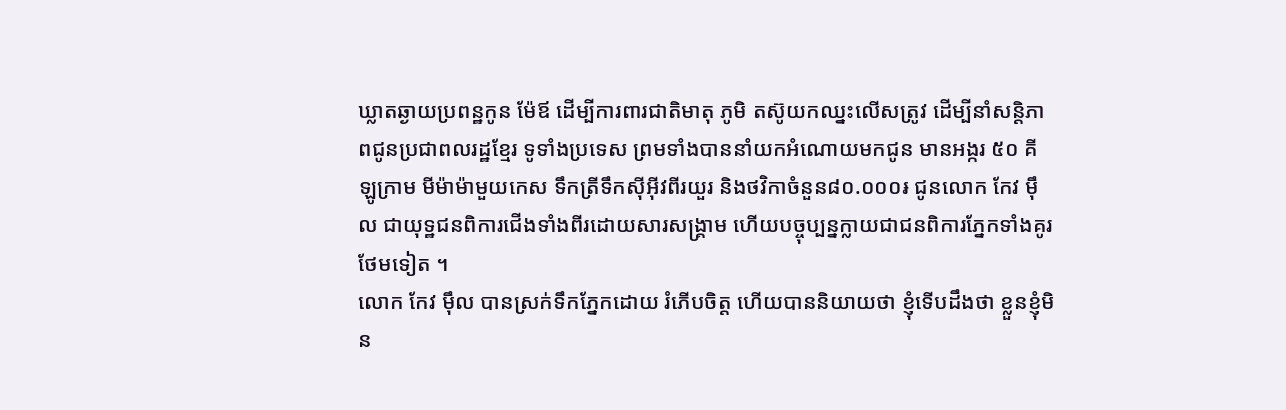ឃ្លាតឆ្ងាយប្រពន្ឋកូន ម៉ែឪ ដើម្បីការពារជាតិមាតុ ភូមិ តស៊ូយកឈ្នះលើសត្រូវ ដើម្បីនាំសន្តិភាពជូនប្រជាពលរដ្ឋខ្មែរ ទូទាំងប្រទេស ព្រមទាំងបាននាំយកអំណោយមកជូន មានអង្ករ ៥០ គីឡូក្រាម មីម៉ាម៉ាមួយកេស ទឹកត្រីទឹកស៊ីអ៊ីវពីរយួរ និងថវិកាចំនួន៨០.០០០៛ ជូនលោក កែវ ម៉ឹល ជាយុទ្ឋជនពិការជើងទាំងពីរដោយសារសង្គ្រាម ហើយបច្ចុប្បន្នក្លាយជាជនពិការភ្នែកទាំងគូរថែមទៀត ។
លោក កែវ ម៉ឹល បានស្រក់ទឹកភ្នែកដោយ រំភើបចិត្ត ហើយបាននិយាយថា ខ្ញុំទើបដឹងថា ខ្លួនខ្ញុំមិន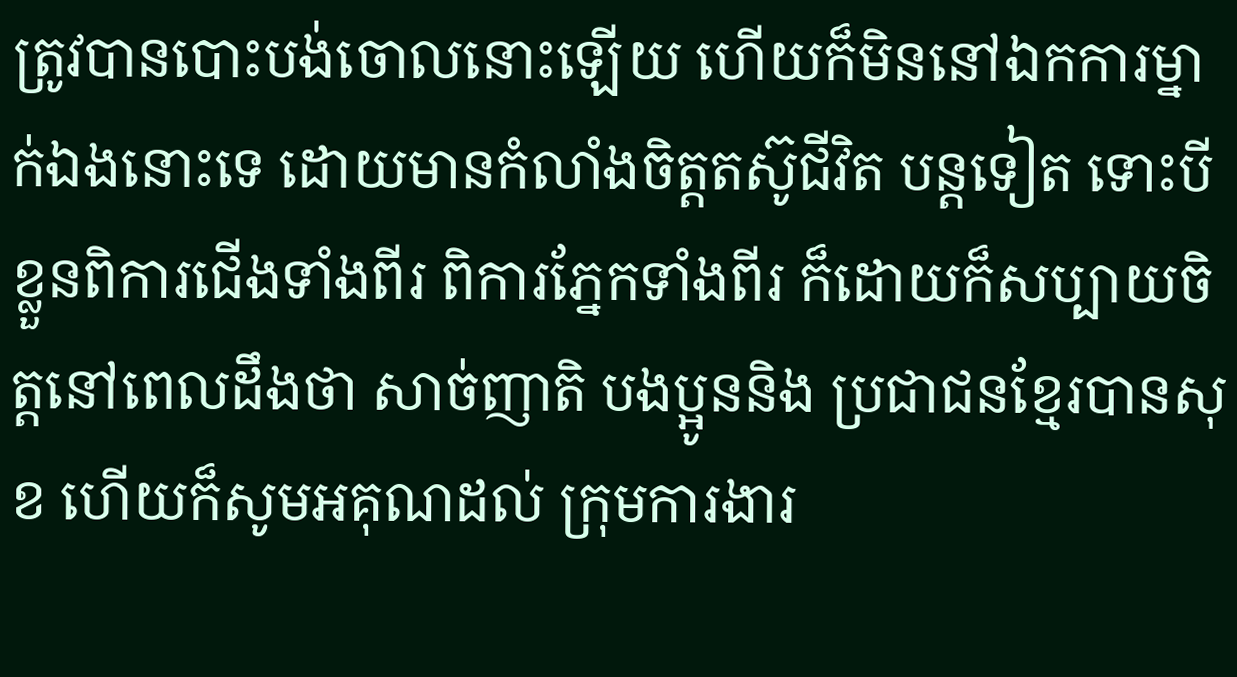ត្រូវបានបោះបង់ចោលនោះឡើយ ហើយក៏មិននៅឯកការម្នាក់ឯងនោះទេ ដោយមានកំលាំងចិត្តតស៊ូជីវិត បន្តទៀត ទោះបីខ្លួនពិការជើងទាំងពីរ ពិការភ្នែកទាំងពីរ ក៏ដោយក៏សប្បាយចិត្តនៅពេលដឹងថា សាច់ញាតិ បងប្អូននិង ប្រជាជនខ្មែរបានសុខ ហើយក៏សូមអគុណដល់ ក្រុមការងារ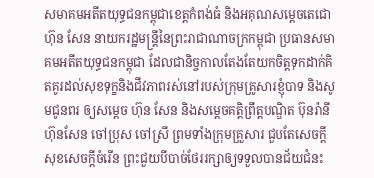សមាគមអតីតយុទ្ធជនកម្ពុជាខេត្តកំពង់ធំ និងអគុណសម្ដេចតេជោហ៊ុន សែន នាយករដ្ឋមន្ត្រីនៃព្រះរាជាណាចក្រកម្ពុជា ប្រធានសមាគមអតីតយុទ្ធជនកម្ពុជា ដែលជានិច្ចកាលតែងតែយកចិត្តទុកដាក់គិតគូរដល់សុខទុក្ខនិងជីវភាពរស់នៅរបស់ក្រុមគ្រូសារខ្ញុំបាទ និងសូមជូនពរ ឲ្យសម្តេច ហ៊ុន សែន និងសម្តេចគត្តិព្រឹត្តបណ្ឌិត ប៊ុនរ៉ានីហ៊ុនសែន ចៅប្រុស ចៅស្រី ព្រមទាំងក្រុមគ្រួសារ ជួបតែសេចក្តីសុខសេចក្តីចំរើន ព្រះជួយបីបាច់ថែររក្សាឲ្យទទួលបានជ័យជំនះ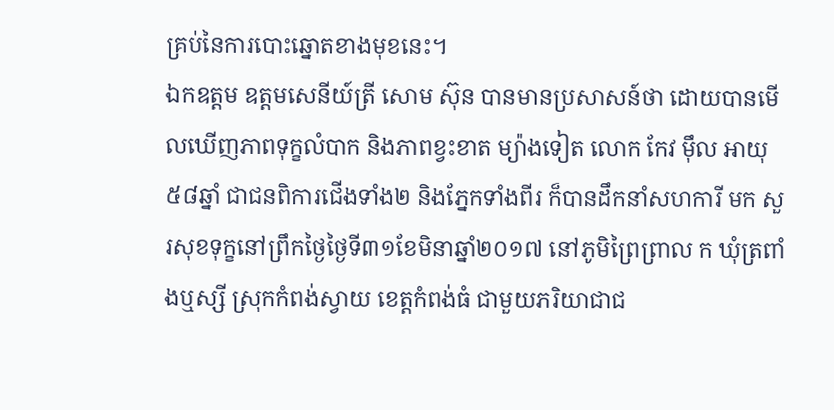គ្រប់នៃការបោះឆ្នោតខាងមុខនេះ។
ឯកឧត្តម ឧត្តមសេនីយ៍ត្រី សោម ស៊ុន បានមានប្រសាសន៍ថា ដោយបានមើលឃើញភាពទុក្ខលំបាក និងភាពខ្វះខាត ម្យ៉ាងទៀត លោក កែវ ម៉ឹល អាយុ៥៨ឆ្នាំ ជាជនពិការជើងទាំង២ និងភ្នែកទាំងពីរ ក៏បានដឹកនាំសហការី មក សួរសុខទុក្ខនៅព្រឹកថ្ងៃថ្ងៃទី៣១ខែមិនាឆ្នាំ២០១៧ នៅភូមិព្រៃព្រាល ក ឃុំត្រពាំងឬស្សី ស្រុកកំពង់ស្វាយ ខេត្តកំពង់ធំ ជាមួយភរិយាជាជ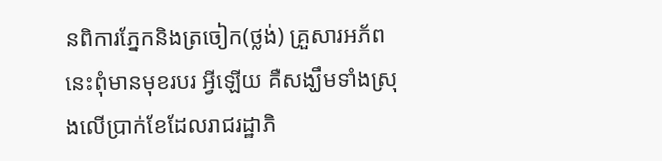នពិការភ្នែកនិងត្រចៀក(ថ្លង់) គ្រួសារអភ័ពនេះពុំមានមុខរបរ អ្វីឡើយ គឺសង្ឃឹមទាំងស្រុងលើប្រាក់ខែដែលរាជរដ្ឋាភិ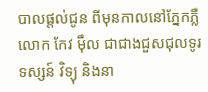បាលផ្តល់ជូន ពីមុនកាលនៅភ្នែកភ្លឺ លោក កែវ ម៉ឹល ជាជាងជួសជុលទូរទស្សន៍ វិទ្យុ និងនា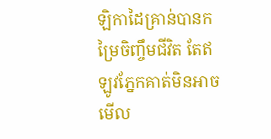ឡិកាដៃគ្រាន់បានកម្រៃចិញ្ចឹមជីវិត តែឥឡូវភ្នែកគាត់មិនអាចមើល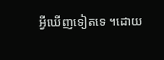អ្វីឃើញទៀតទេ ។ដោយ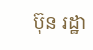ប៊ុន រដ្ឋា